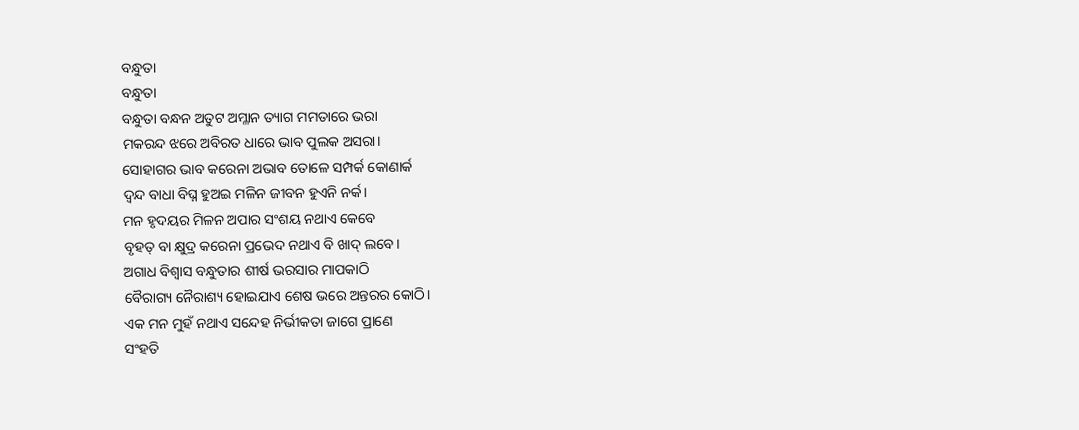ବନ୍ଧୁତା
ବନ୍ଧୁତା
ବନ୍ଧୁତା ବନ୍ଧନ ଅତୁଟ ଅମ୍ଳାନ ତ୍ୟାଗ ମମତାରେ ଭରା
ମକରନ୍ଦ ଝରେ ଅବିରତ ଧାରେ ଭାବ ପୁଲକ ଅସରା।
ସୋହାଗର ଭାବ କରେନା ଅଭାବ ତୋଳେ ସମ୍ପର୍କ କୋଣାର୍କ
ଦ୍ଵନ୍ଦ ବାଧା ବିଘ୍ନ ହୁଅଇ ମଳିନ ଜୀବନ ହୁଏନି ନର୍କ।
ମନ ହୃଦୟର ମିଳନ ଅପାର ସଂଶୟ ନଥାଏ କେବେ
ବୃହତ୍ ବା କ୍ଷୁଦ୍ର କରେନା ପ୍ରଭେଦ ନଥାଏ ବି ଖାଦ୍ ଲବେ।
ଅଗାଧ ବିଶ୍ୱାସ ବନ୍ଧୁତାର ଶୀର୍ଷ ଭରସାର ମାପକାଠି
ବୈରାଗ୍ୟ ନୈରାଶ୍ୟ ହୋଇଯାଏ ଶେଷ ଭରେ ଅନ୍ତରର କୋଠି।
ଏକ ମନ ମୁହଁ ନଥାଏ ସନ୍ଦେହ ନିର୍ଭୀକତା ଜାଗେ ପ୍ରାଣେ
ସଂହତି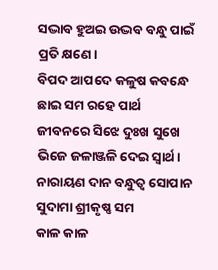ସଦ୍ଭାବ ହୁଅଇ ଉଦ୍ଭବ ବନ୍ଧୁ ପାଇଁ ପ୍ରତି କ୍ଷଣେ।
ବିପଦ ଆପଦେ କଳୁଷ କବନ୍ଧେ ଛାଇ ସମ ରହେ ପାର୍ଥ
ଜୀବନରେ ସିଝେ ଦୁଃଖ ସୁଖେ ଭିଜେ ଜଳାଞ୍ଜଳି ଦେଇ ସ୍ୱାର୍ଥ।
ନାରାୟଣ ଦାନ ବନ୍ଧୁତ୍ୱ ସୋପାନ ସୁଦାମା ଶ୍ରୀକୃଷ୍ଣ ସମ
କାଳ କାଳ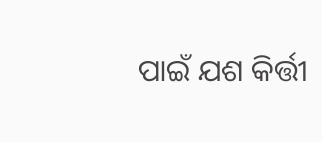ପାଇଁ ଯଶ କିର୍ତ୍ତୀ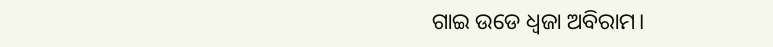ଗାଇ ଉଡେ ଧ୍ବଜା ଅବିରାମ।